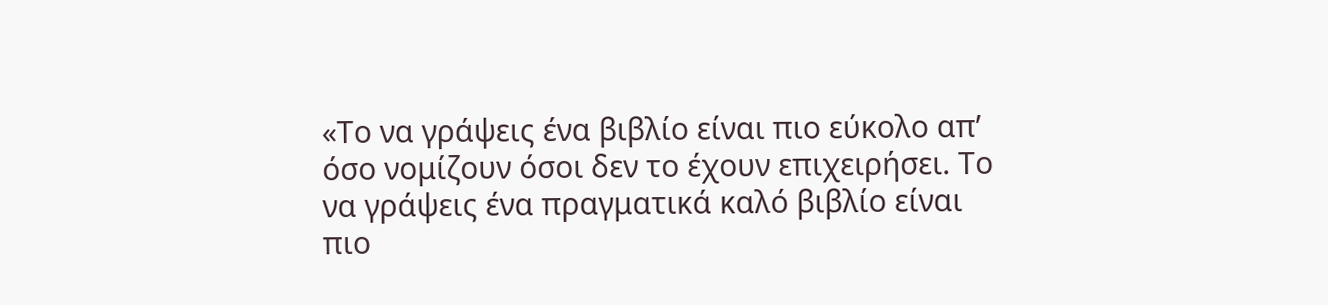«Το να γράψεις ένα βιβλίο είναι πιο εύκολο απ’ όσο νομίζουν όσοι δεν το έχουν επιχειρήσει. Το να γράψεις ένα πραγματικά καλό βιβλίο είναι πιο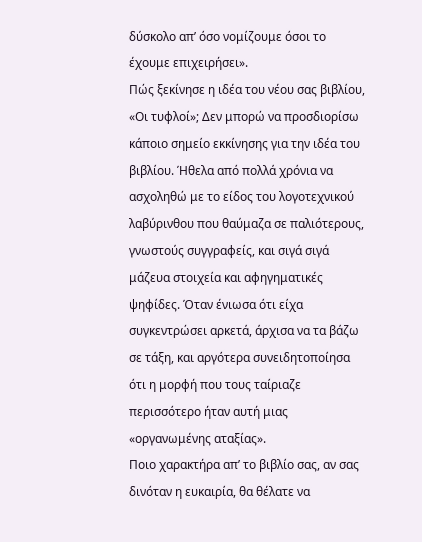δύσκολο απ’ όσο νομίζουμε όσοι το έχουμε επιχειρήσει».
Πώς ξεκίνησε η ιδέα του νέου σας βιβλίου, «Οι τυφλοί»; Δεν μπορώ να προσδιορίσω κάποιο σημείο εκκίνησης για την ιδέα του βιβλίου. Ήθελα από πολλά χρόνια να ασχοληθώ με το είδος του λογοτεχνικού λαβύρινθου που θαύμαζα σε παλιότερους, γνωστούς συγγραφείς, και σιγά σιγά μάζευα στοιχεία και αφηγηματικές ψηφίδες. Όταν ένιωσα ότι είχα συγκεντρώσει αρκετά, άρχισα να τα βάζω σε τάξη, και αργότερα συνειδητοποίησα ότι η μορφή που τους ταίριαζε περισσότερο ήταν αυτή μιας «οργανωμένης αταξίας».
Ποιο χαρακτήρα απ’ το βιβλίο σας, αν σας δινόταν η ευκαιρία, θα θέλατε να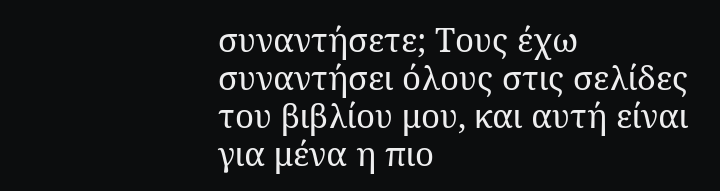συναντήσετε; Τους έχω συναντήσει όλους στις σελίδες του βιβλίου μου, και αυτή είναι για μένα η πιο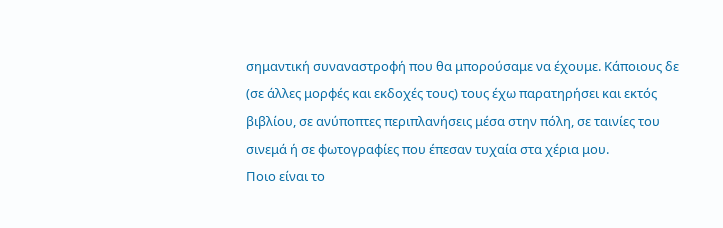σημαντική συναναστροφή που θα μπορούσαμε να έχουμε. Κάποιους δε (σε άλλες μορφές και εκδοχές τους) τους έχω παρατηρήσει και εκτός βιβλίου, σε ανύποπτες περιπλανήσεις μέσα στην πόλη, σε ταινίες του σινεμά ή σε φωτογραφίες που έπεσαν τυχαία στα χέρια μου.
Ποιο είναι το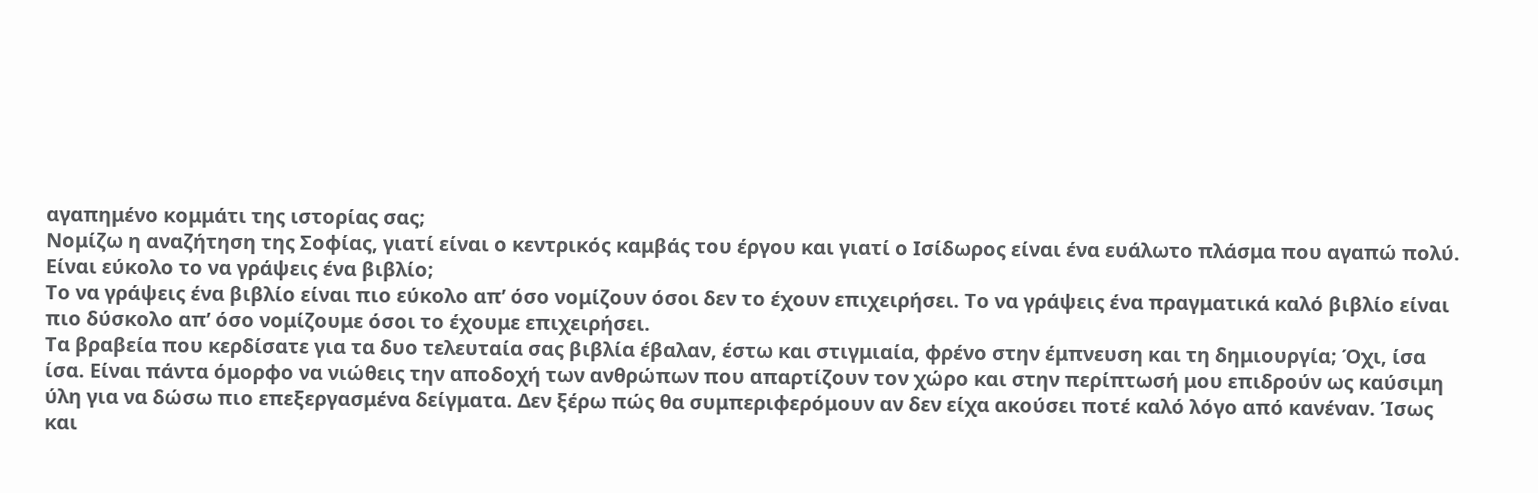αγαπημένο κομμάτι της ιστορίας σας;
Νομίζω η αναζήτηση της Σοφίας, γιατί είναι ο κεντρικός καμβάς του έργου και γιατί ο Ισίδωρος είναι ένα ευάλωτο πλάσμα που αγαπώ πολύ.
Είναι εύκολο το να γράψεις ένα βιβλίο;
Το να γράψεις ένα βιβλίο είναι πιο εύκολο απ’ όσο νομίζουν όσοι δεν το έχουν επιχειρήσει. Το να γράψεις ένα πραγματικά καλό βιβλίο είναι πιο δύσκολο απ’ όσο νομίζουμε όσοι το έχουμε επιχειρήσει.
Τα βραβεία που κερδίσατε για τα δυο τελευταία σας βιβλία έβαλαν, έστω και στιγμιαία, φρένο στην έμπνευση και τη δημιουργία; Όχι, ίσα ίσα. Είναι πάντα όμορφο να νιώθεις την αποδοχή των ανθρώπων που απαρτίζουν τον χώρο και στην περίπτωσή μου επιδρούν ως καύσιμη ύλη για να δώσω πιο επεξεργασμένα δείγματα. Δεν ξέρω πώς θα συμπεριφερόμουν αν δεν είχα ακούσει ποτέ καλό λόγο από κανέναν. Ίσως και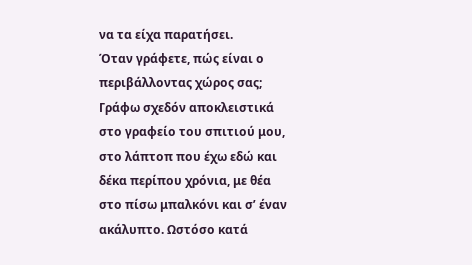να τα είχα παρατήσει.
Όταν γράφετε, πώς είναι ο περιβάλλοντας χώρος σας; Γράφω σχεδόν αποκλειστικά στο γραφείο του σπιτιού μου, στο λάπτοπ που έχω εδώ και δέκα περίπου χρόνια, με θέα στο πίσω μπαλκόνι και σ’ έναν ακάλυπτο. Ωστόσο κατά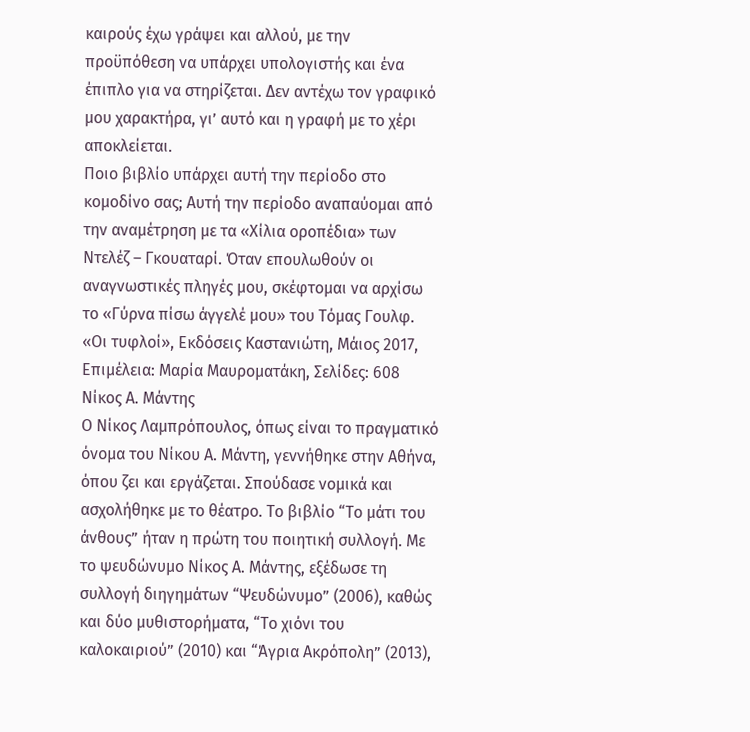καιρούς έχω γράψει και αλλού, με την προϋπόθεση να υπάρχει υπολογιστής και ένα έπιπλο για να στηρίζεται. Δεν αντέχω τον γραφικό μου χαρακτήρα, γι’ αυτό και η γραφή με το χέρι αποκλείεται.
Ποιο βιβλίο υπάρχει αυτή την περίοδο στο κομοδίνο σας; Αυτή την περίοδο αναπαύομαι από την αναμέτρηση με τα «Χίλια οροπέδια» των Ντελέζ – Γκουαταρί. Όταν επουλωθούν οι αναγνωστικές πληγές μου, σκέφτομαι να αρχίσω το «Γύρνα πίσω άγγελέ μου» του Τόμας Γουλφ.
«Οι τυφλοί», Εκδόσεις Καστανιώτη, Μάιος 2017, Επιμέλεια: Μαρία Μαυροματάκη, Σελίδες: 608
Νίκος Α. Μάντης
Ο Νίκος Λαμπρόπουλος, όπως είναι το πραγματικό όνομα του Νίκου Α. Μάντη, γεννήθηκε στην Αθήνα, όπου ζει και εργάζεται. Σπούδασε νομικά και ασχολήθηκε με το θέατρο. Το βιβλίο “Το μάτι του άνθους” ήταν η πρώτη του ποιητική συλλογή. Με το ψευδώνυμο Νίκος Α. Μάντης, εξέδωσε τη συλλογή διηγημάτων “Ψευδώνυμο” (2006), καθώς και δύο μυθιστορήματα, “Το χιόνι του καλοκαιριού” (2010) και “Άγρια Ακρόπολη” (2013),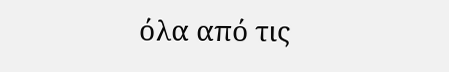όλα από τις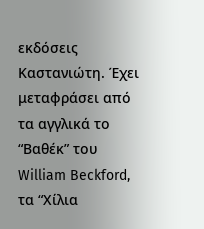εκδόσεις Καστανιώτη. Έχει μεταφράσει από τα αγγλικά το “Βαθέκ” του William Beckford, τα “Χίλια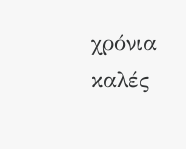χρόνια καλές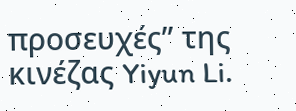προσευχές” της κινέζας Yiyun Li.